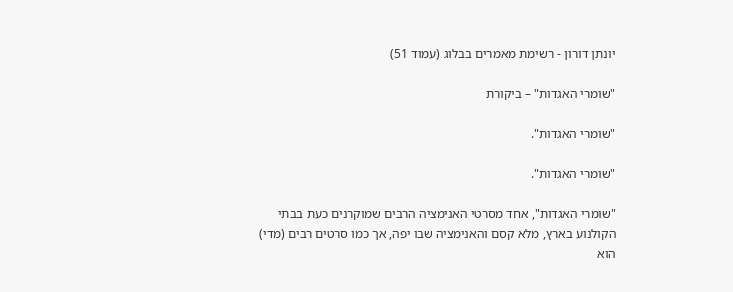יונתן דורון - רשימת מאמרים בבלוג (עמוד 51)

"שומרי האגדות" – ביקורת

"שומרי האגדות".

"שומרי האגדות".

"שומרי האגדות", אחד מסרטי האנימציה הרבים שמוקרנים כעת בבתי הקולנוע בארץ, מלא קסם והאנימציה שבו יפה, אך כמו סרטים רבים (מדי) הוא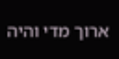ארוך מדי והיה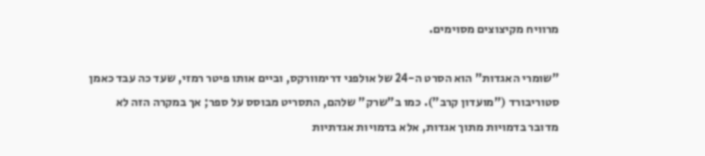מרוויח מקיצוצים מסוימים.

"שומרי האגדות" הוא הסרט ה-24 של אולפני דרימוורקס, וביים אותו פיטר רמזי, שעד כה עבד כאמן סטוריבורד ("מועדון קרב"). כמו ב"שרק" שלהם, התסריט מבוסס על ספר; אך במקרה הזה לא מדובר בדמויות מתוך אגדות, אלא בדמויות אגדתיות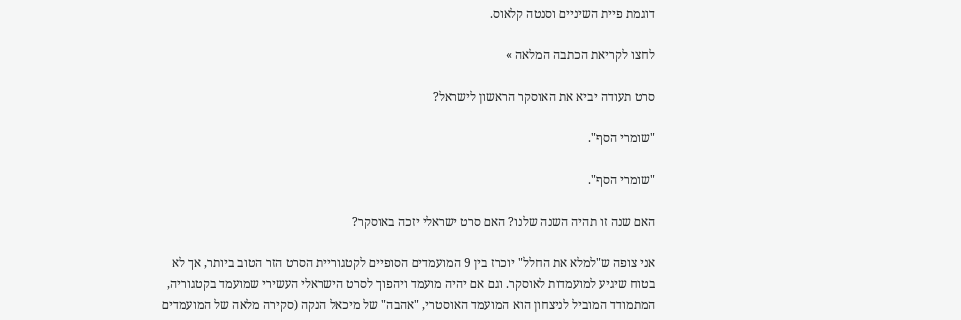דוגמת פיית השיניים וסנטה קלאוס.

לחצו לקריאת הכתבה המלאה »

סרט תעודה יביא את האוסקר הראשון לישראל?

"שומרי הסף".

"שומרי הסף".

האם שנה זו תהיה השנה שלנו? האם סרט ישראלי יזכה באוסקר?

אני צופה ש"למלא את החלל" יוכרז בין 9 המועמדים הסופיים לקטגוריית הסרט הזר הטוב ביותר, אך לא בטוח שיגיע למועמדות לאוסקר. וגם אם יהיה מועמד ויהפוך לסרט הישראלי העשירי שמועמד בקטגוריה, המתמודד המוביל לניצחון הוא המועמד האוסטרי, "אהבה" של מיכאל הנקה (סקירה מלאה של המועמדים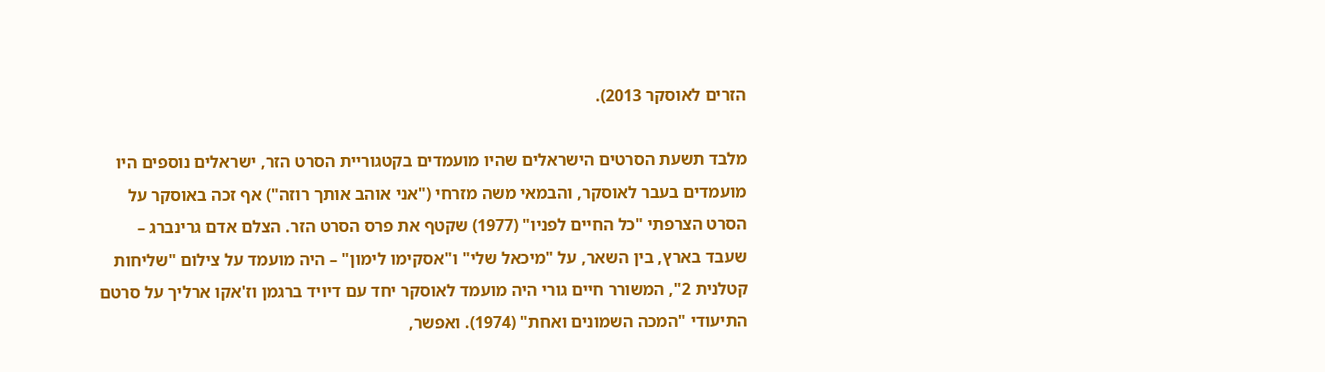הזרים לאוסקר 2013).

מלבד תשעת הסרטים הישראלים שהיו מועמדים בקטגוריית הסרט הזר, ישראלים נוספים היו מועמדים בעבר לאוסקר, והבמאי משה מזרחי ("אני אוהב אותך רוזה") אף זכה באוסקר על הסרט הצרפתי "כל החיים לפניו" (1977) שקטף את פרס הסרט הזר. הצלם אדם גרינברג – שעבד בארץ, בין השאר, על "מיכאל שלי" ו"אסקימו לימון" – היה מועמד על צילום "שליחות קטלנית 2", המשורר חיים גורי היה מועמד לאוסקר יחד עם דיויד ברגמן וז'אקו ארליך על סרטם התיעודי "המכה השמונים ואחת" (1974). ואפשר,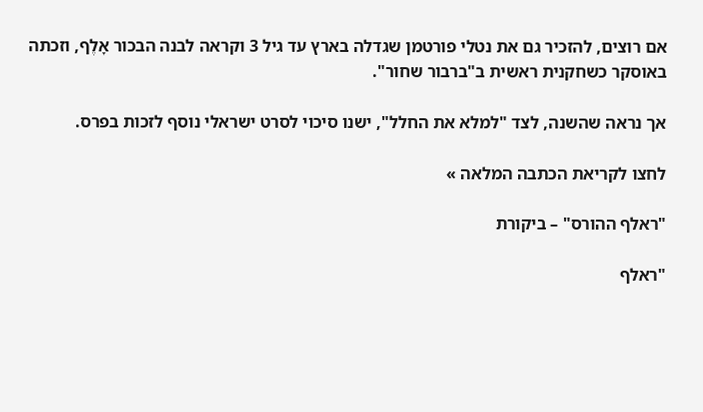אם רוצים, להזכיר גם את נטלי פורטמן שגדלה בארץ עד גיל 3 וקראה לבנה הבכור אָלֶף, וזכתה באוסקר כשחקנית ראשית ב"ברבור שחור".

אך נראה שהשנה, לצד "למלא את החלל", ישנו סיכוי לסרט ישראלי נוסף לזכות בפרס.

לחצו לקריאת הכתבה המלאה »

"ראלף ההורס" – ביקורת

"ראלף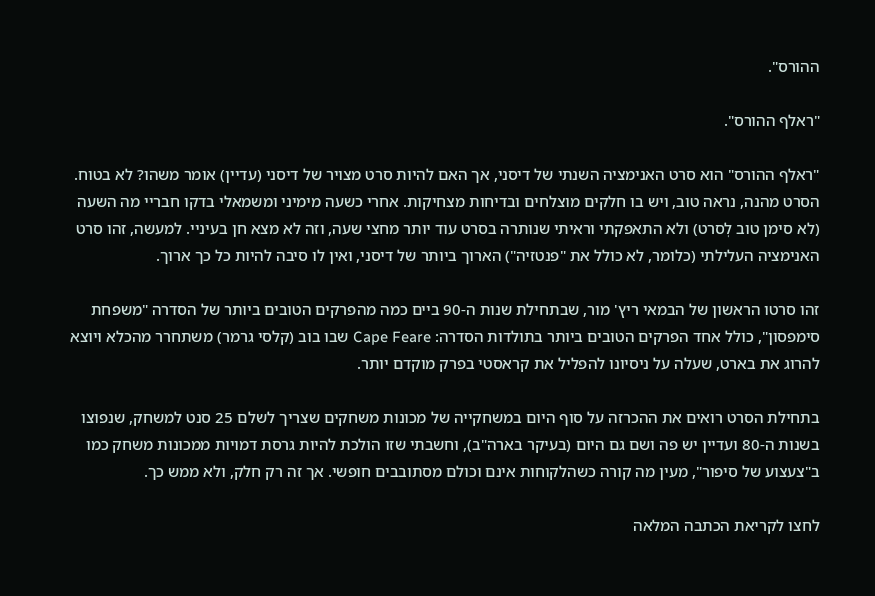ההורס".

"ראלף ההורס".

"ראלף ההורס" הוא סרט האנימציה השנתי של דיסני, אך האם להיות סרט מצויר של דיסני (עדיין) אומר משהו? לא בטוח. הסרט מהנה, נראה טוב, ויש בו חלקים מוצלחים ובדיחות מצחיקות. אחרי כשעה מימיני ומשמאלי בדקו חבריי מה השעה (לא סימן טוב לְסרט) ולא התאפקתי וראיתי שנותרה בסרט עוד יותר מחצי שעה, וזה לא מצא חן בעיניי. למעשה, זהו סרט האנימציה העלילתי (כלומר, לא כולל את "פנטזיה") הארוך ביותר של דיסני, ואין לו סיבה להיות כל כך ארוך.

זהו סרטו הראשון של הבמאי ריץ' מור, שבתחילת שנות ה-90 ביים כמה מהפרקים הטובים ביותר של הסדרה "משפחת סימפסון", כולל אחד הפרקים הטובים ביותר בתולדות הסדרה: Cape Feare שבו בוב (קלסי גרמר) משתחרר מהכלא ויוצא להרוג את בארט, שעלה על ניסיונו להפליל את קראסטי בפרק מוקדם יותר.

בתחילת הסרט רואים את ההכרזה על סוף היום במשחקייה של מכונות משחקים שצריך לשלם 25 סנט למשחק, שנפוצו בשנות ה-80 ועדיין יש פה ושם גם היום (בעיקר בארה"ב), וחשבתי שזו הולכת להיות גרסת דמויות ממכונות משחק כמו ב"צעצוע של סיפור", מעין מה קורה כשהלקוחות אינם וכולם מסתובבים חופשי. אך זה רק חלק, ולא ממש כך.

לחצו לקריאת הכתבה המלאה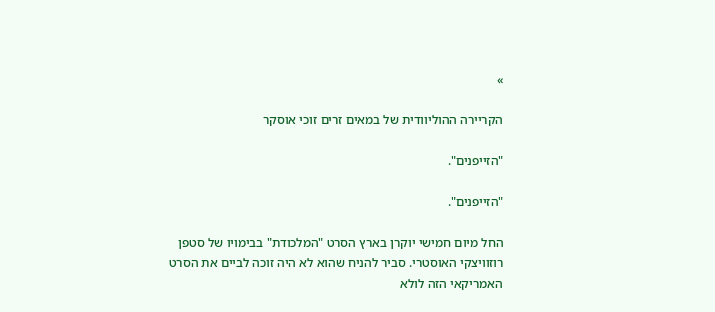»

הקריירה ההוליוודית של במאים זרים זוכי אוסקר

"הזייפנים".

"הזייפנים".

החל מיום חמישי יוקרן בארץ הסרט "המלכודת" בבימויו של סטפן רוזוויצקי האוסטרי. סביר להניח שהוא לא היה זוכה לביים את הסרט האמריקאי הזה לולא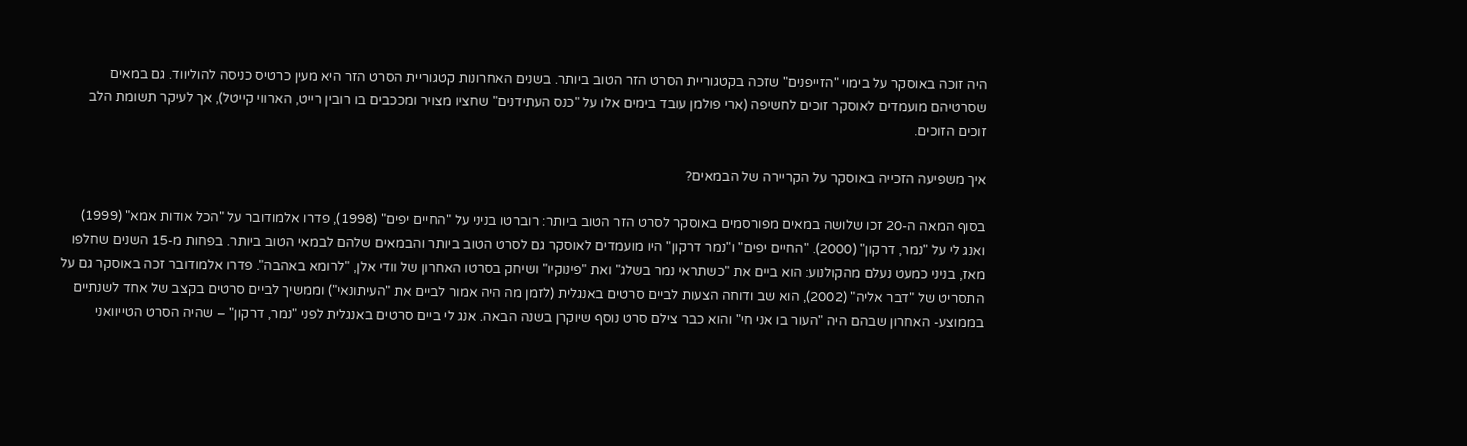היה זוכה באוסקר על בימוי "הזייפנים" שזכה בקטגוריית הסרט הזר הטוב ביותר. בשנים האחרונות קטגוריית הסרט הזר היא מעין כרטיס כניסה להוליווד. גם במאים שסרטיהם מועמדים לאוסקר זוכים לחשיפה (ארי פולמן עובד בימים אלו על "כנס העתידנים" שחציו מצויר ומככבים בו רובין רייט, הארווי קייטל), אך לעיקר תשומת הלב זוכים הזוכים.

איך משפיעה הזכייה באוסקר על הקריירה של הבמאים?

בסוף המאה ה-20 זכו שלושה במאים מפורסמים באוסקר לסרט הזר הטוב ביותר: רוברטו בניני על "החיים יפים" (1998), פדרו אלמודובר על "הכל אודות אמא" (1999) ואנג לי על "נמר, דרקון" (2000). "החיים יפים" ו"נמר דרקון" היו מועמדים לאוסקר גם לסרט הטוב ביותר והבמאים שלהם לבמאי הטוב ביותר. בפחות מ-15 השנים שחלפו מאז, בניני כמעט נעלם מהקולנוע: הוא ביים את "כשתראי נמר בשלג" ואת "פינוקיו" ושיחק בסרטו האחרון של וודי אלן, "לרומא באהבה". פדרו אלמודובר זכה באוסקר גם על התסריט של "דבר אליה" (2002), הוא שב ודוחה הצעות לביים סרטים באנגלית (לזמן מה היה אמור לביים את "העיתונאי") וממשיך לביים סרטים בקצב של אחד לשנתיים בממוצע- האחרון שבהם היה "העור בו אני חי" והוא כבר צילם סרט נוסף שיוקרן בשנה הבאה. אנג לי ביים סרטים באנגלית לפני "נמר, דרקון" – שהיה הסרט הטייוואני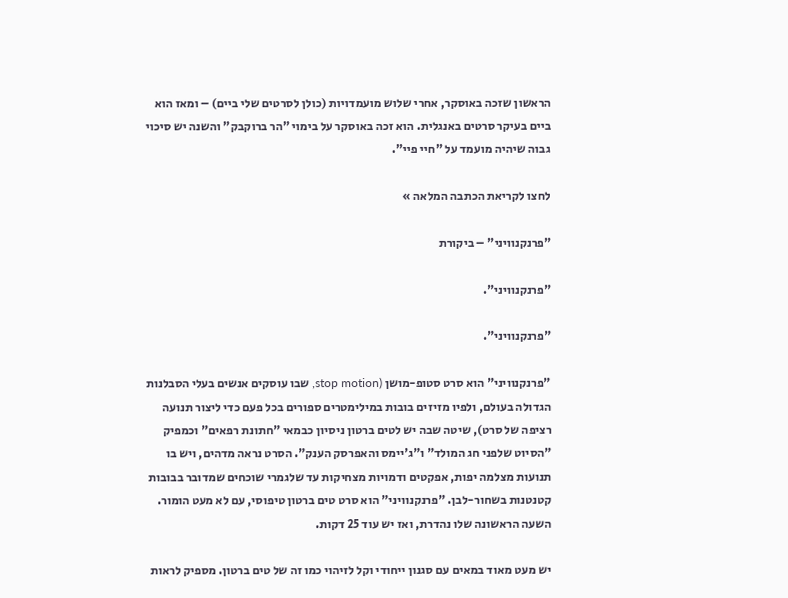הראשון שזכה באוסקר, אחרי שלוש מועמדויות (כולן לסרטים שלי ביים) – ומאז הוא ביים בעיקר סרטים באנגלית. הוא זכה באוסקר על בימוי "הר ברוקבק" והשנה יש סיכוי גבוה שיהיה מועמד על "חיי פיי".

לחצו לקריאת הכתבה המלאה »

"פרנקנוויני" – ביקורת

"פרנקנוויני".

"פרנקנוויני".

"פרנקנוויני" הוא סרט סטופ-מושן (stop motion, שבו עוסקים אנשים בעלי הסבלנות הגדולה בעולם, ולפיו מזיזים בובות במילימטרים ספורים בכל פעם כדי ליצור תנועה רציפה של סרט), שיטה שבה יש לטים ברטון ניסיון כבמאי "חתונת רפאים" וכמפיק "הסיוט שלפני חג המולד" ו"ג'יימס והאפרסק הענק". הסרט נראה מדהים, ויש בו תנועות מצלמה יפות, אפקטים ודמויות מצחיקות עד שלגמרי שוכחים שמדובר בבובות קטנטנות בשחור-לבן. "פרנקנוויני" הוא סרט טים ברטון טיפוסי, עם לא מעט הומור. השעה הראשונה שלו נהדרת, ואז יש עוד 25 דקות.

יש מעט מאוד במאים עם סגנון ייחודי וקל לזיהוי כמו זה של טים ברטון. מספיק לראות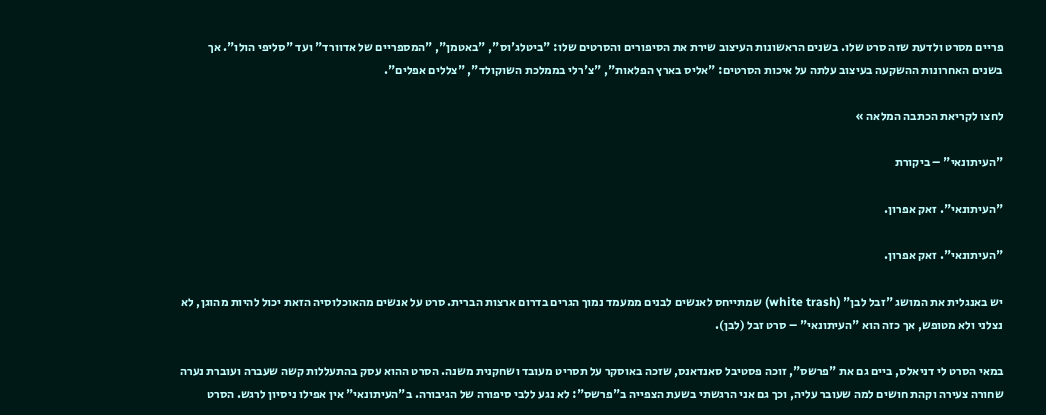פריים מסרט ולדעת שזה סרט שלו. בשנים הראשונות העיצוב שירת את הסיפורים והסרטים שלו: "ביטלג'וס", "באטמן", "המספריים של אדוורד" ועד "סליפי הולו". אך בשנים האחרונות ההשקעה בעיצוב עלתה על איכות הסרטים: "אליס בארץ הפלאות", "צ'רלי בממלכת השוקולד", "צללים אפלים".

לחצו לקריאת הכתבה המלאה »

"העיתונאי" – ביקורת

"העיתונאי". זאק אפרון.

"העיתונאי". זאק אפרון.

יש באנגלית את המושג "זבל לבן" (white trash) שמתייחס לאנשים לבנים ממעמד נמוך הגרים בדרום ארצות הברית. סרט על אנשים מהאוכלוסיה הזאת יכול להיות מהוגן, לא נצלני ולא מטופש, אך כזה הוא "העיתונאי" – סרט זבל (לבן).

במאי הסרט לי דניאלס, ביים גם את "פרשס", זוכה פסטיבל סאנדאנס, שזכה באוסקר על תסריט מעובד ושחקנית משנה. הסרט ההוא עסק בהתעללות קשה שעברה ועוברת נערה שחורה צעירה וקהת חושים למה שעובר עליה, וכך גם אני הרגשתי בשעת הצפייה ב"פרשס": לא נגע ללבי סיפורה של הגיבורה. ב"העיתונאי" אין אפילו ניסיון לרגש. הסרט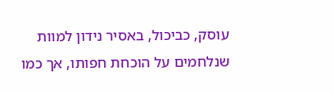עוסק, כביכול, באסיר נידון למוות שנלחמים על הוכחת חפותו, אך כמו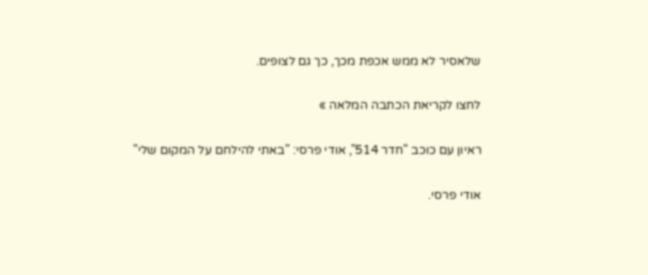שלאסיר לא ממש אכפת מכך, כך גם לצופים.

לחצו לקריאת הכתבה המלאה »

ראיון עם כוכב "חדר 514", אודי פרסי: "באתי להילחם על המקום שלי"

אודי פרסי.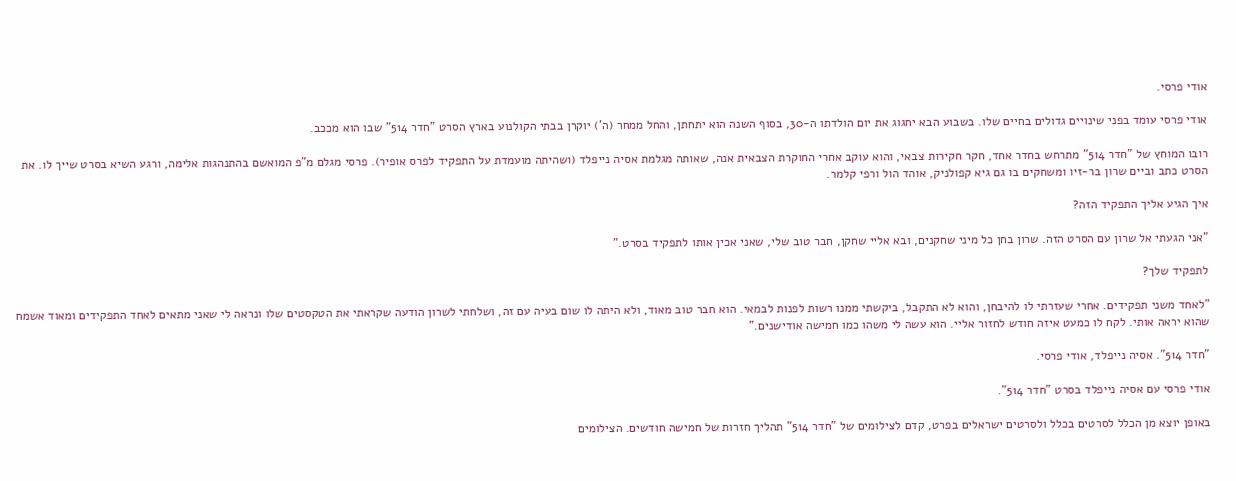אודי פרסי.

אודי פרסי עומד בפני שינויים גדולים בחיים שלו. בשבוע הבא יחגוג את יום הולדתו ה-30, בסוף השנה הוא יתחתן, והחל ממחר (ה') יוקרן בבתי הקולנוע בארץ הסרט "חדר 514" שבו הוא מככב.

רובו המוחץ של "חדר 514" מתרחש בחדר אחד, חקר חקירות צבאי, והוא עוקב אחרי החוקרת הצבאית אנה, שאותה מגלמת אסיה נייפלד (ושהיתה מועמדת על התפקיד לפרס אופיר). פרסי מגלם מ"פ המואשם בהתנהגות אלימה, ורגע השיא בסרט שייך לו. את הסרט כתב וביים שרון בר-זיו ומשחקים בו גם גיא קפולניק, אוהד הול ורפי קלמר.

איך הגיע אליך התפקיד הזה?

"אני הגעתי אל שרון עם הסרט הזה. שרון בחן כל מיני שחקנים, ובא אליי שחקן, חבר טוב שלי, שאני אכין אותו לתפקיד בסרט."

לתפקיד שלך?

"לאחד משני תפקידים. אחרי שעזרתי לו להיבחן, והוא לא התקבל, ביקשתי ממנו רשות לפנות לבמאי. הוא חבר טוב מאוד, ולא היתה לו שום בעיה עם זה, ושלחתי לשרון הודעה שקראתי את הטקסטים שלו ונראה לי שאני מתאים לאחד התפקידים ומאוד אשמח שהוא יראה אותי. לקח לו כמעט איזה חודש לחזור אליי. הוא עשה לי משהו כמו חמישה אודישנים."

"חדר 514". אסיה נייפלד, אודי פרסי.

אודי פרסי עם אסיה נייפלד בסרט "חדר 514".

באופן יוצא מן הכלל לסרטים בכלל ולסרטים ישראלים בפרט, קדם לצילומים של "חדר 514" תהליך חזרות של חמישה חודשים. הצילומים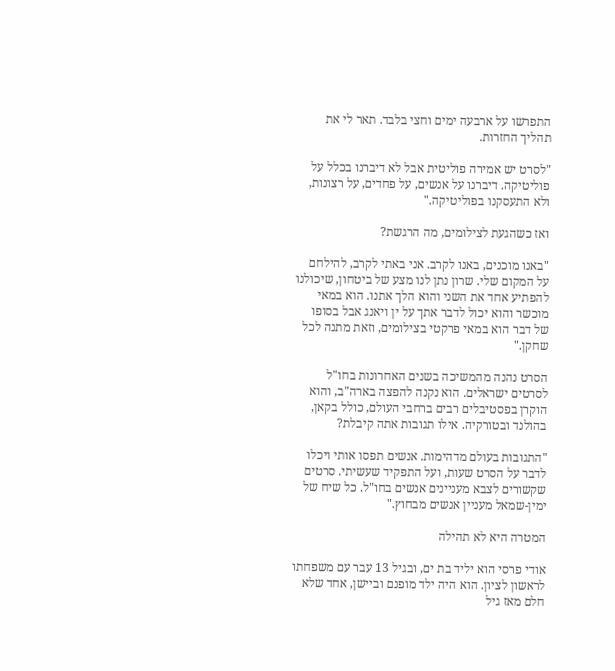התפרשו על ארבעה ימים וחצי בלבד. תאר לי את תהליך החזרות.

"לסרט יש אמירה פוליטית אבל לא דיברנו בכלל על פוליטיקה. דיברנו על אנשים, על פחדים, על רצונות, ולא התעסקנו בפוליטיקה."

ואז כשהגעת לצילומים, מה הרגשת?

"באנו מוכנים, באנו לקרב. אני באתי לקרב, להילחם על המקום שלי. שרון נתן לנו מצע של ביטחון, שיכולנו להפתיע אחד את השני והוא הלך אתנו. הוא במאי מוכשר והוא יכול לדבר אתך על ין ויאנג אבל בסופו של דבר הוא במאי פרקטי בצילומים, וזאת מתנה לכל שחקן."

הסרט נהנה מהמשיכה בשנים האחרונות בחו"ל לסרטים ישראלים. הוא נקנה להפצה בארה"ב, והוא הוקרן בפסטיבלים רבים ברחבי העולם, כולל בקאן, בהולנד ובטורקיה. אילו תגובות אתה קיבלת?

"התגובות בעולם מדהימות. אנשים תפסו אותי ויכלו לדבר על הסרט שעות, ועל התפקיד שעשיתי. סרטים שקשורים לצבא מעניינים אנשים בחו"ל. כל שיח של ימין-שמאל מעניין אנשים מבחוץ."

המטרה היא לא תהילה

אודי פרסי הוא יליד בת ים, ובגיל 13 עבר עם משפחתו לראשון לציון. הוא היה ילד מופנם וביישן, אחד שלא חלם מאז גיל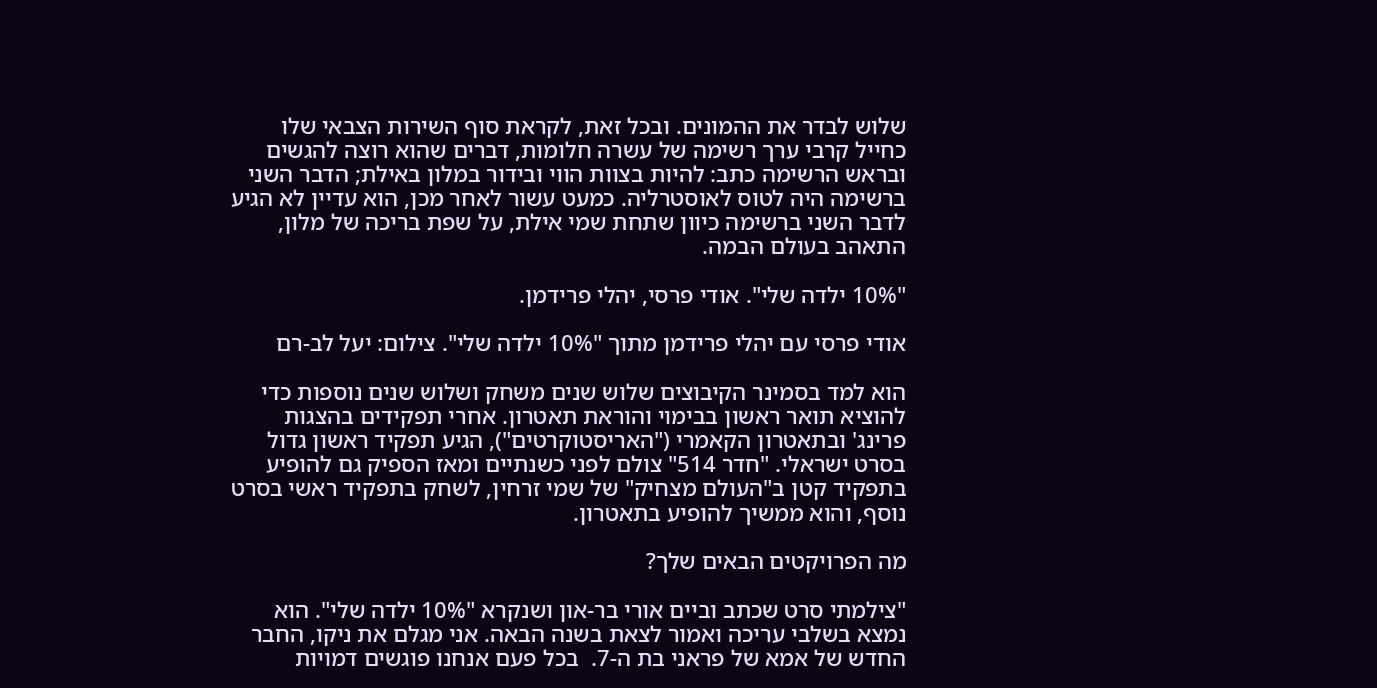שלוש לבדר את ההמונים. ובכל זאת, לקראת סוף השירות הצבאי שלו כחייל קרבי ערך רשימה של עשרה חלומות, דברים שהוא רוצה להגשים ובראש הרשימה כתב: להיות בצוות הווי ובידור במלון באילת; הדבר השני ברשימה היה לטוס לאוסטרליה. כמעט עשור לאחר מכן, הוא עדיין לא הגיע לדבר השני ברשימה כיוון שתחת שמי אילת, על שפת בריכה של מלון, התאהב בעולם הבמה.

"10% ילדה שלי". אודי פרסי, יהלי פרידמן.

אודי פרסי עם יהלי פרידמן מתוך "10% ילדה שלי". צילום: יעל לב-רם

הוא למד בסמינר הקיבוצים שלוש שנים משחק ושלוש שנים נוספות כדי להוציא תואר ראשון בבימוי והוראת תאטרון. אחרי תפקידים בהצגות פרינג' ובתאטרון הקאמרי ("האריסטוקרטים"), הגיע תפקיד ראשון גדול בסרט ישראלי. "חדר 514" צולם לפני כשנתיים ומאז הספיק גם להופיע בתפקיד קטן ב"העולם מצחיק" של שמי זרחין, לשחק בתפקיד ראשי בסרט נוסף, והוא ממשיך להופיע בתאטרון.

מה הפרויקטים הבאים שלך?

"צילמתי סרט שכתב וביים אורי בר-און ושנקרא "10% ילדה שלי". הוא נמצא בשלבי עריכה ואמור לצאת בשנה הבאה. אני מגלם את ניקו, החבר החדש של אמא של פראני בת ה-7.  בכל פעם אנחנו פוגשים דמויות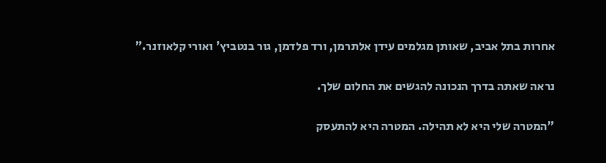אחרות בתל אביב, שאותן מגלמים עידן אלתרמן, ורד פלדמן, גור בנטביץ' ואורי קלאוזנר."

נראה שאתה בדרך הנכונה להגשים את החלום שלך.

"המטרה שלי היא לא תהילה. המטרה היא להתעסק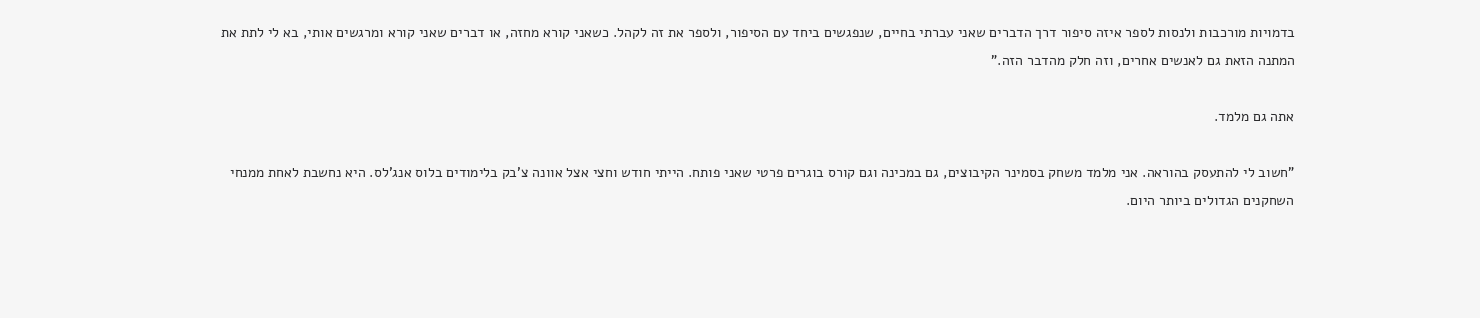בדמויות מורכבות ולנסות לספר איזה סיפור דרך הדברים שאני עברתי בחיים, שנפגשים ביחד עם הסיפור, ולספר את זה לקהל. כשאני קורא מחזה, או דברים שאני קורא ומרגשים אותי, בא לי לתת את המתנה הזאת גם לאנשים אחרים, וזה חלק מהדבר הזה."

אתה גם מלמד.

"חשוב לי להתעסק בהוראה. אני מלמד משחק בסמינר הקיבוצים, גם במכינה וגם קורס בוגרים פרטי שאני פותח. הייתי חודש וחצי אצל אוונה צ'בק בלימודים בלוס אנג'לס. היא נחשבת לאחת ממנחי השחקנים הגדולים ביותר היום.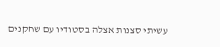עשיתי סצנות אצלה בסטודיו עם שחקנים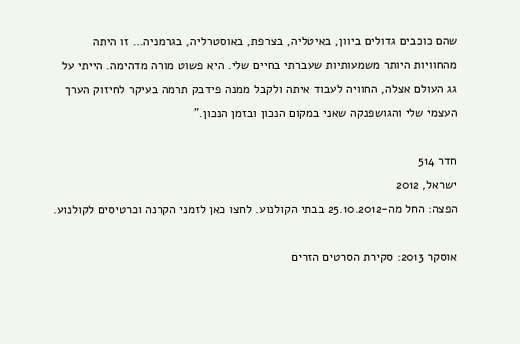שהם כוכבים גדולים ביוון, באיטליה, בצרפת, באוסטרליה, בגרמניה… זו היתה מהחוויות היותר משמעותיות שעברתי בחיים שלי. היא פשוט מורה מדהימה. הייתי על גג העולם אצלה, החוויה לעבוד איתה ולקבל ממנה פידבק תרמה בעיקר לחיזוק הערך העצמי שלי והגושפנקה שאני במקום הנכון ובזמן הנכון."

חדר 514
ישראל, 2012
הפצה: החל מה-25.10.2012 בבתי הקולנוע. לחצו כאן לזמני הקרנה וכרטיסים לקולנוע.

אוסקר 2013: סקירת הסרטים הזרים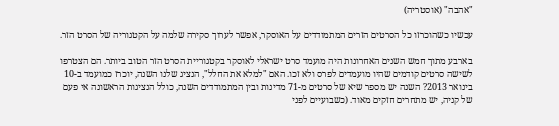"אהבה" (אוסטריה)

עכשיו כשהוכרזו כל הסרטים הזרים המתמודדים על האוסקר, אפשר לערוך סקירה שלמה על הקטגוריה של הסרט הזר.

בארבע מתוך חמש השנים האחרונות היה מועמד סרט ישראלי לאוסקר בקטגוריית הסרט הזר הטוב ביותר. הם הצטרפו לשישה סרטים קודמים שהיו מועמדים לפרס ולא זכו. האם "למלא את החלל", הנציג שלנו השנה, יוכרז כמועמד ב-10 בינואר 2013? השנה יש מספר שיא של סרטים מ-71 מדינות ובין המתמודדים השנה, כולל הנציגות הראשונה אי פעם של קניה, יש מתחרים חזקים מאוד. (כשבועיים לפני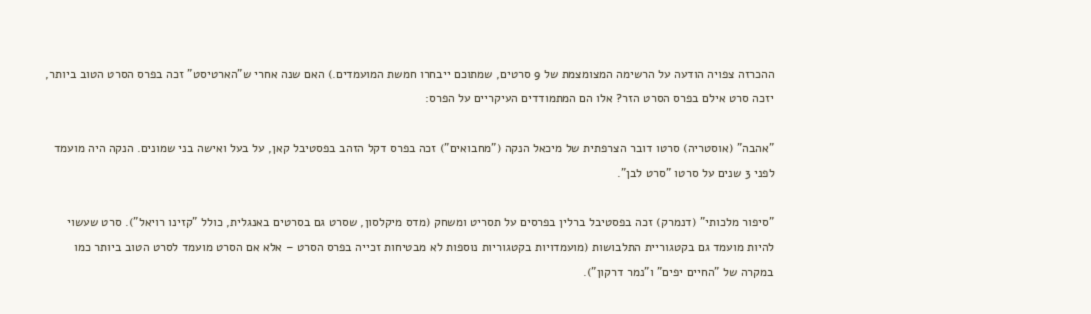ההכרזה צפויה הודעה על הרשימה המצומצמת של 9 סרטים, שמתוכם ייבחרו חמשת המועמדים.) האם שנה אחרי ש"הארטיסט" זכה בפרס הסרט הטוב ביותר, יזכה סרט אילם בפרס הסרט הזר? אלו הם המתמודדים העיקריים על הפרס:

"אהבה" (אוסטריה) סרטו דובר הצרפתית של מיכאל הנקה ("מחבואים") זכה בפרס דקל הזהב בפסטיבל קאן, על בעל ואישה בני שמונים. הנקה היה מועמד לפני 3 שנים על סרטו "סרט לבן".

"סיפור מלכותי" (דנמרק) זכה בפסטיבל ברלין בפרסים על תסריט ומשחק (מדס מיקלסון, שסרט גם בסרטים באנגלית, כולל "קזינו רויאל"). סרט שעשוי להיות מועמד גם בקטגוריית התלבושות (מועמדויות בקטגוריות נוספות לא מבטיחות זכייה בפרס הסרט – אלא אם הסרט מועמד לסרט הטוב ביותר כמו במקרה של "החיים יפים" ו"נמר דרקון").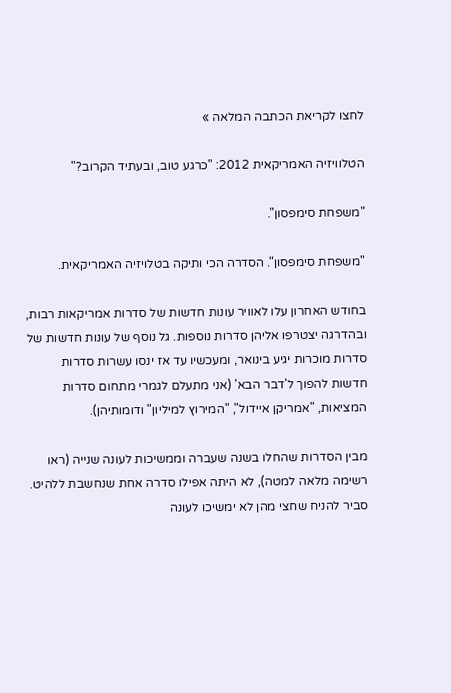לחצו לקריאת הכתבה המלאה »

הטלוויזיה האמריקאית 2012: "כרגע טוב, ובעתיד הקרוב?"

"משפחת סימפסון".

"משפחת סימפסון". הסדרה הכי ותיקה בטלויזיה האמריקאית.

בחודש האחרון עלו לאוויר עונות חדשות של סדרות אמריקאות רבות, ובהדרגה יצטרפו אליהן סדרות נוספות. גל נוסף של עונות חדשות של סדרות מוכרות יגיע בינואר, ומעכשיו עד אז ינסו עשרות סדרות חדשות להפוך ל'דבר הבא' (אני מתעלם לגמרי מתחום סדרות המציאות, "אמריקן איידול", "המירוץ למיליון" ודומותיהן).

מבין הסדרות שהחלו בשנה שעברה וממשיכות לעונה שנייה (ראו רשימה מלאה למטה), לא היתה אפילו סדרה אחת שנחשבת ללהיט. סביר להניח שחצי מהן לא ימשיכו לעונה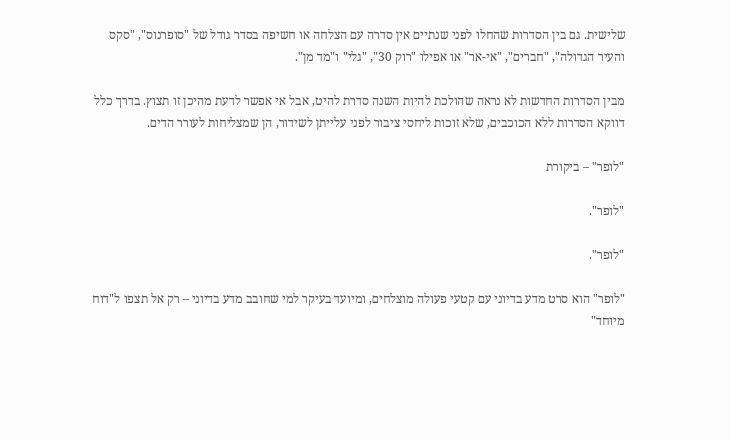שלישית. גם בין הסדרות שהחלו לפני שנתיים אין סדרה עם הצלחה או חשיפה בסדר גודל של "סופרנוס", "סקס והעיר הגדולה", "חברים", "אי-אר" או אפילו "רוק 30", "גלי" ו"מד מן".

מבין הסדרות החדשות לא נראה שהולכת להיות השנה סדרת להיט, אבל אי אפשר לדעת מהיכן זו תצוץ. בדרך כלל דווקא הסדרות ללא הכוכבים, שלא זוכות ליחסי ציבור לפני עלייתן לשידור, הן שמצליחות לעורר הדים.

"לופר" – ביקורת

"לופר".

"לופר".

"לופר" הוא סרט מדע בדיוני עם קטעי פעולה מוצלחים, ומיועד בעיקר למי שחובב מדע בדיוני – רק אל תצפו ל"דוח מיוחד"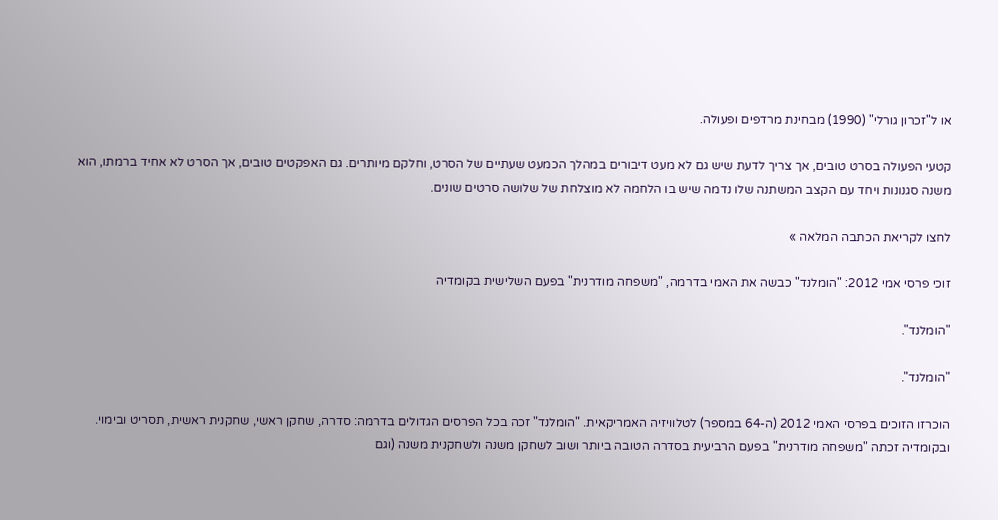או ל"זכרון גורלי" (1990) מבחינת מרדפים ופעולה.

קטעי הפעולה בסרט טובים, אך צריך לדעת שיש גם לא מעט דיבורים במהלך הכמעט שעתיים של הסרט, וחלקם מיותרים. גם האפקטים טובים, אך הסרט לא אחיד ברמתו, הוא משנה סגנונות ויחד עם הקצב המשתנה שלו נדמה שיש בו הלחמה לא מוצלחת של שלושה סרטים שונים.

לחצו לקריאת הכתבה המלאה »

זוכי פרסי אמי 2012: "הומלנד" כבשה את האמי בדרמה, "משפחה מודרנית" בפעם השלישית בקומדיה

"הומלנד".

"הומלנד".

הוכרזו הזוכים בפרסי האמי 2012 (ה-64 במספר) לטלוויזיה האמריקאית. "הומלנד" זכה בכל הפרסים הגדולים בדרמה: סדרה, שחקן ראשי, שחקנית ראשית, תסריט ובימוי. ובקומדיה זכתה "משפחה מודרנית" בפעם הרביעית בסדרה הטובה ביותר ושוב לשחקן משנה ולשחקנית משנה (וגם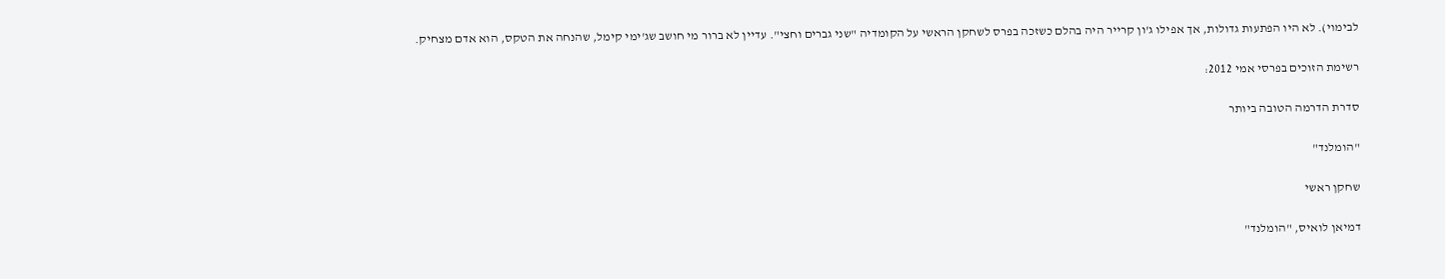לבימוי). לא היו הפתעות גדולות, אך אפילו ג'ון קרייר היה בהלם כשזכה בפרס לשחקן הראשי על הקומדיה "שני גברים וחצי". עדיין לא ברור מי חושב שג'ימי קימל, שהנחה את הטקס, הוא אדם מצחיק.

רשימת הזוכים בפרסי אמי 2012:

סדרת הדרמה הטובה ביותר

"הומלנד"

שחקן ראשי

דמיאן לואיס, "הומלנד"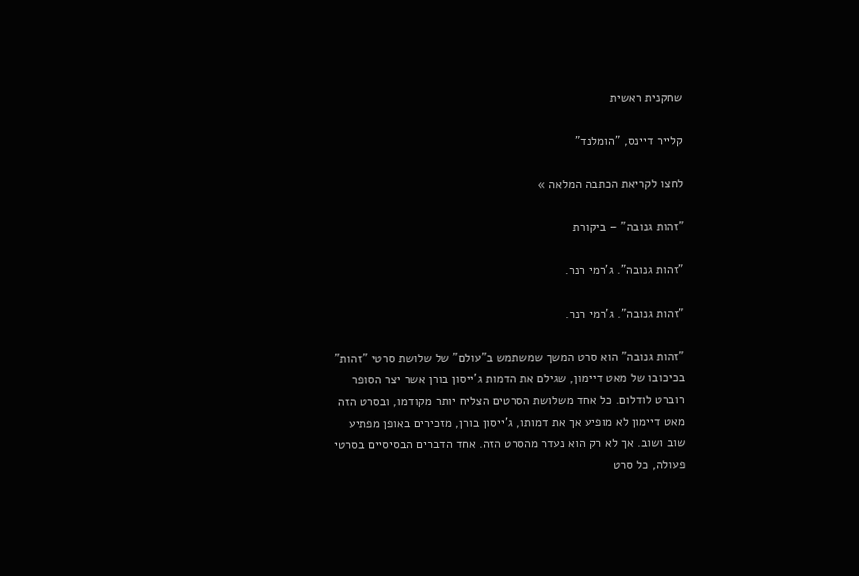שחקנית ראשית

קלייר דיינס, "הומלנד"

לחצו לקריאת הכתבה המלאה »

"זהות גנובה" – ביקורת

"זהות גנובה". ג'רמי רנר.

"זהות גנובה". ג'רמי רנר.

"זהות גנובה" הוא סרט המשך שמשתמש ב"עולם" של שלושת סרטי "זהות" בכיכובו של מאט דיימון, שגילם את הדמות ג'ייסון בורן אשר יצר הסופר רוברט לודלום. כל אחד משלושת הסרטים הצליח יותר מקודמו, ובסרט הזה מאט דיימון לא מופיע אך את דמותו, ג'ייסון בורן, מזכירים באופן מפתיע שוב ושוב. אך לא רק הוא נעדר מהסרט הזה. אחד הדברים הבסיסיים בסרטי פעולה, כל סרט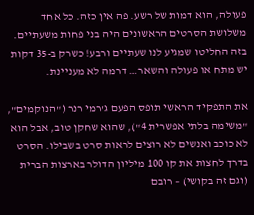פעולה, הוא דמות של רשע. פה אין כזה. כל אחד משלושת הסרטים הראשונים היה בני פחות משעתיים. בזה החליטו שמגיע לנו שעתיים ורבע! כשרק ב-35 דקות יש מתח או פעולה והשאר… דרמה לא מעניינת.

את התפקיד הראשי תופס הפעם ג'רמי רנר ("הנוקמים", "משימה בלתי אפשרית 4"), שהוא שחקן טוב, אבל הוא לא כוכב ואנשים לא רוצים לראות סרט בשבילו. הסרט בדרך לחצות את קו 100 מיליון הדולר בארצות הברית (וגם זה בקושי) – רובם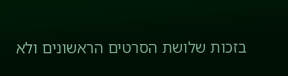בזכות שלושת הסרטים הראשונים ולא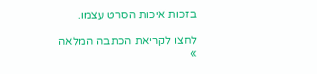בזכות איכות הסרט עצמו.

לחצו לקריאת הכתבה המלאה »